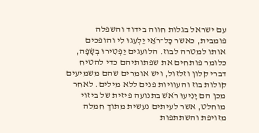עם ישראל בגלות חווה בידוד והשפלה פומבית, כאשר כׇּל־רֹאַי יַלְעִגוּ לִי והופכים אותו למטרה לבוז. הלועגים יַפְטִירוּ בְשָׂפָה, כלומר פותחים את שפתותיהם כדי להטיח דברי קלון וזלזול, ויש אומרים שהם משמיעים קולות בוז והעוויות פנים ללא מילים. לאחר מכן הם יָנִיעוּ רֹאשׁ בתנועה פיזית של ביזוי מוחלט, אשר לעיתים נעשית מתוך חמלה מזויפת והשתתפות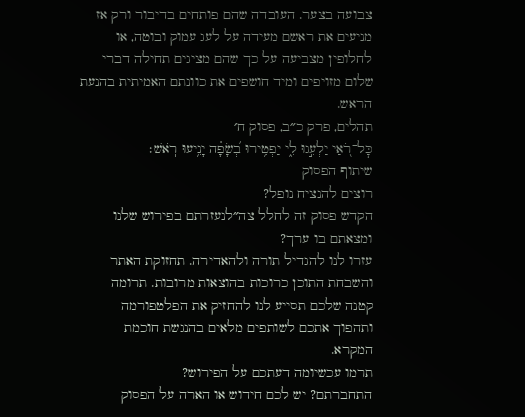צבועה בצער. העובדה שהם פותחים בדיבור ורק אז מניעים את ראשם מעידה על לעג עמוק ובוטה, או לחלופין מצביעה על כך שהם מציגים תחילה דברי שלום מזויפים ומיד חושפים את כוונתם האמיתית בהנעת הראש.
תהלים, פרק כ״ב, פסוק ח׳
כׇּל־רֹ֭אַי יַלְעִ֣גוּ לִ֑י יַפְטִ֥ירוּ בְ֝שָׂפָ֗ה יָנִ֥יעוּ רֹֽאשׁ׃
שיתוף הפסוק
רוצים להנציח נופל?
הקדש פסוק זה לחלל צה״לנעזרתם בפירוש שלנו ומצאתם בו ערך?
עזרו לנו להגדיל תורה ולהאדירה. תחזוקת האתר והשבחת התוכן כרוכות בהוצאות מרובות. תרומה קטנה שלכם תסייע לנו להחזיק את הפלטפורמה ותהפוך אתכם לשותפים מלאים בהנגשת חוכמת המקרא.
תרמו עכשיומה דעתכם על הפירוש?
התחברתם? יש לכם חידוש או הארה על הפסוק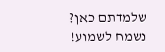שלמדתם כאן? נשמח לשמוע!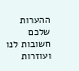ההערות שלכם חשובות לנו ועוזרות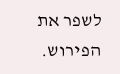לשפר את הפירוש.